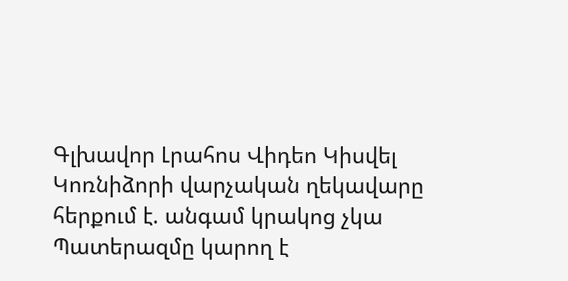Գլխավոր Լրահոս Վիդեո Կիսվել
Կոռնիձորի վարչական ղեկավարը հերքում է. անգամ կրակոց չկա Պատերազմը կարող է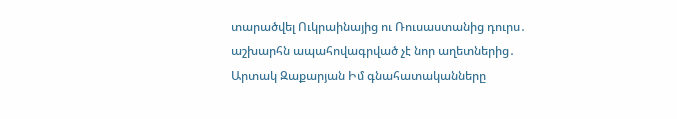տարածվել Ուկրաինայից ու Ռուսաստանից դուրս․ աշխարհն ապահովագրված չէ նոր աղետներից․ Արտակ Զաքարյան Իմ գնահատականները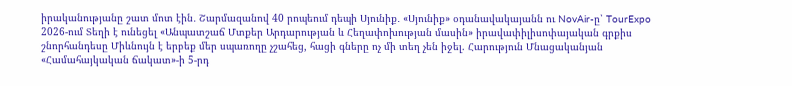իրականությանը շատ մոտ էին․ Շարմազանով 40 րոպեում դեպի Սյունիք․ «Սյունիք» օդանավակայանն ու NovAir-ը՝ TourExpo 2026-ում Տեղի է ունեցել «Անպատշաճ Մտքեր Արդարության և Հեղափոխության մասին» իրավափիլիսոփայական գրքիս շնորհանդեսը Միևնույն է երբեք մեր սպառողը չշահեց, հացի գները ոչ մի տեղ չեն իջել. Հարություն Մնացականյան «Համահայկական ճակատ»-ի 5-րդ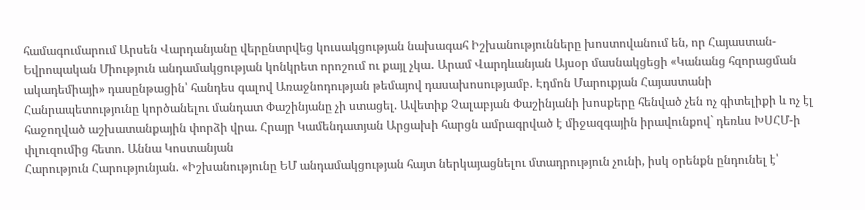համագումարում Արսեն Վարդանյանը վերընտրվեց կուսակցության նախագահ Իշխանությունները խոստովանում են, որ Հայաստան-Եվրոպական Միություն անդամակցության կոնկրետ որոշում ու քայլ չկա․ Արամ Վարդևանյան Այսօր մասնակցեցի «Կանանց հզորացման ակադեմիայի» դասընթացին՝ հանդես գալով Առաջնոդության թեմայով դասախոսությամբ. Էդմոն Մարուքյան Հայաստանի Հանրապետությունը կործանելու մանդատ Փաշինյանը չի ստացել. Ավետիք Չալաբյան Փաշինյանի խոսքերը հենված չեն ոչ գիտելիքի և ոչ էլ հաջողված աշխատանքային փորձի վրա. Հրայր Կամենդատյան Արցախի հարցն ամրագրված է միջազգային իրավունքով` դեռևս ԽՍՀՄ-ի փլուզումից հետո. Աննա Կոստանյան
Հարություն Հարությունյան. «Իշխանությունը ԵՄ անդամակցության հայտ ներկայացնելու մտադրություն չունի, իսկ օրենքն ընդունել է՝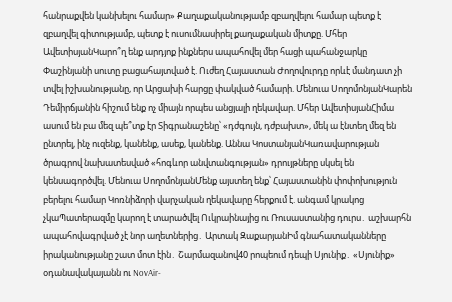հանրաքվեն կանխելու համար» Քաղաքականությամբ զբաղվելու համար պետք է զբաղվել գիտությամբ, պետք է ուսումնասիրել քաղաքական միտքը. Մհեր ԱվետիսյանԿարո՞ղ ենք արդյոք ինքներս ապահովել մեր հացի պահանջարկը Փաշինյանի սուտը բացահայտված է. Ուժեղ Հայաստան Ժողովուրդը որևէ մանդատ չի տվել իշխանությանը, որ Արցախի հարցը փակված համարի. Մենուա ՍողոմոնյանԿարեն Դեմիրճյանին հիշում ենք ոչ միայն որպես անցյալի ղեկավար. Մհեր ԱվետիսյանՀիմա ասում են բա մեզ պե՞տք էր Տիգրանաշենը՝ «դժգույն, դժբախտ», մեկ ա էնտեղ մեզ են ընտրել, ինչ ուզենք, կանենք, ասեք, կանենք. Աննա ԿոստանյանԿառավարության ծրագրով նախատեսված «հոգևոր անվտանգության» դրույթները սկսել են կենսագործվել. Մենուա ՍողոմոնյանՄենք այստեղ ենք՝ Հայաստանին փոփոխություն բերելու համար Կոռնիձորի վարչական ղեկավարը հերքում է. անգամ կրակոց չկաՊատերազմը կարող է տարածվել Ուկրաինայից ու Ռուսաստանից դուրս․ աշխարհն ապահովագրված չէ նոր աղետներից․ Արտակ ԶաքարյանԻմ գնահատականները իրականությանը շատ մոտ էին․ Շարմազանով40 րոպեում դեպի Սյունիք․ «Սյունիք» օդանավակայանն ու NovAir-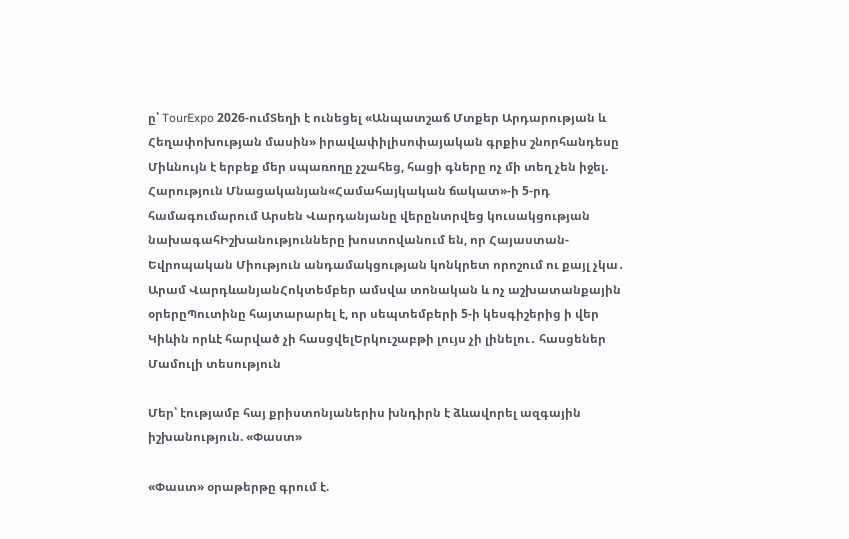ը՝ TourExpo 2026-ումՏեղի է ունեցել «Անպատշաճ Մտքեր Արդարության և Հեղափոխության մասին» իրավափիլիսոփայական գրքիս շնորհանդեսը Միևնույն է երբեք մեր սպառողը չշահեց, հացի գները ոչ մի տեղ չեն իջել. Հարություն Մնացականյան«Համահայկական ճակատ»-ի 5-րդ համագումարում Արսեն Վարդանյանը վերընտրվեց կուսակցության նախագահԻշխանությունները խոստովանում են, որ Հայաստան-Եվրոպական Միություն անդամակցության կոնկրետ որոշում ու քայլ չկա․ Արամ ՎարդևանյանՀոկտեմբեր ամսվա տոնական և ոչ աշխատանքային օրերըՊուտինը հայտարարել է, որ սեպտեմբերի 5-ի կեսգիշերից ի վեր Կիևին որևէ հարված չի հասցվելԵրկուշաբթի լույս չի լինելու․ հասցեներ
Մամուլի տեսություն

Մեր՝ էությամբ հայ քրիստոնյաներիս խնդիրն է ձևավորել ազգային իշխանություն. «Փաստ»

«Փաստ» օրաթերթը գրում է.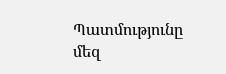Պատմությունը մեզ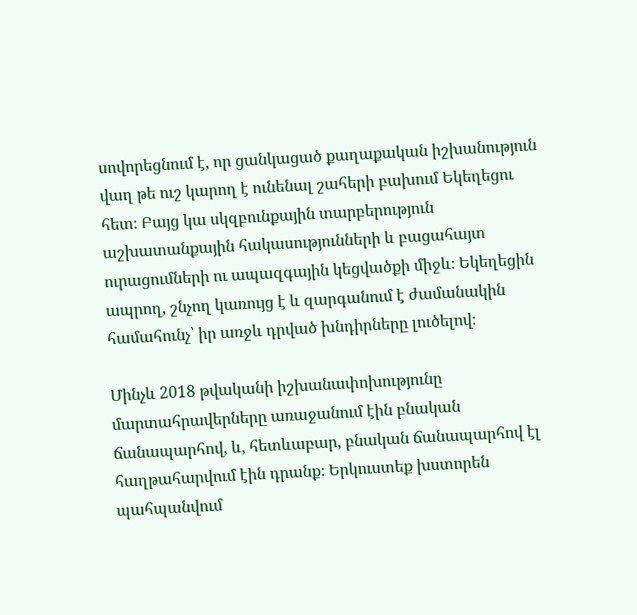սովորեցնում է, որ ցանկացած քաղաքական իշխանություն վաղ թե ուշ կարող է ունենալ շահերի բախում Եկեղեցու հետ։ Բայց կա սկզբունքային տարբերություն աշխատանքային հակասությունների և բացահայտ ուրացումների ու ապազգային կեցվածքի միջև։ Եկեղեցին ապրող, շնչող կառույց է և զարգանում է ժամանակին համահունչ՝ իր առջև դրված խնդիրները լուծելով։

Մինչև 2018 թվականի իշխանափոխությունը մարտահրավերները առաջանում էին բնական ճանապարհով, և, հետևաբար, բնական ճանապարհով էլ հաղթահարվում էին դրանք։ Երկուստեք խստորեն պահպանվում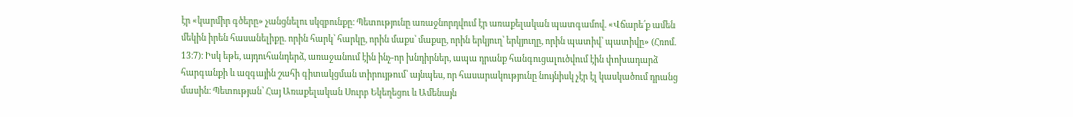էր «կարմիր գծերը» չանցնելու սկզբունքը։ Պետությունը առաջնորդվում էր առաքելական պատգամով. «Վճարե՛ք ամեն մեկին իրեն հասանելիքը. որին հարկ՝ հարկը, որին մաքս՝ մաքսը, որին երկյուղ՝ երկյուղը, որին պատիվ՝ պատիվը» (Հռոմ. 13։7)։ Իսկ եթե, այդուհանդերձ, առաջանում էին ինչ-որ խնդիրներ, ապա դրանք հանգուցալուծվում էին փոխադարձ հարգանքի և ազգային շահի գիտակցման տիրույթում՝ այնպես, որ հասարակությունը նույնիսկ չէր էլ կասկածում դրանց մասին։ Պետության՝ Հայ Առաքելական Սուրբ Եկեղեցու և Ամենայն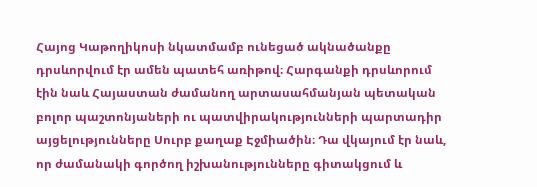Հայոց Կաթողիկոսի նկատմամբ ունեցած ակնածանքը դրսևորվում էր ամեն պատեհ առիթով։ Հարգանքի դրսևորում էին նաև Հայաստան ժամանող արտասահմանյան պետական բոլոր պաշտոնյաների ու պատվիրակությունների պարտադիր այցելությունները Սուրբ քաղաք Էջմիածին։ Դա վկայում էր նաև, որ ժամանակի գործող իշխանությունները գիտակցում և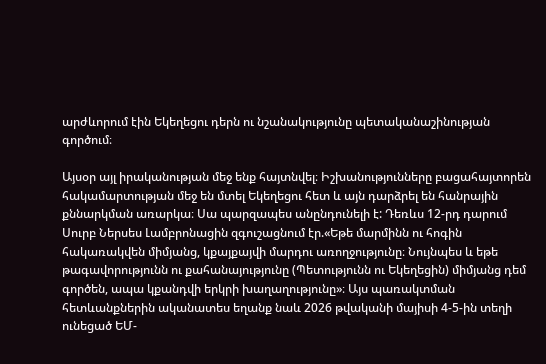արժևորում էին Եկեղեցու դերն ու նշանակությունը պետականաշինության գործում։

Այսօր այլ իրականության մեջ ենք հայտնվել։ Իշխանությունները բացահայտորեն հակամարտության մեջ են մտել Եկեղեցու հետ և այն դարձրել են հանրային քննարկման առարկա։ Սա պարզապես անընդունելի է: Դեռևս 12-րդ դարում Սուրբ Ներսես Լամբրոնացին զգուշացնում էր.«Եթե մարմինն ու հոգին հակառակվեն միմյանց, կքայքայվի մարդու առողջությունը։ Նույնպես և եթե թագավորությունն ու քահանայությունը (Պետությունն ու Եկեղեցին) միմյանց դեմ գործեն, ապա կքանդվի երկրի խաղաղությունը»։ Այս պառակտման հետևանքներին ականատես եղանք նաև 2026 թվականի մայիսի 4-5-ին տեղի ունեցած ԵՄ-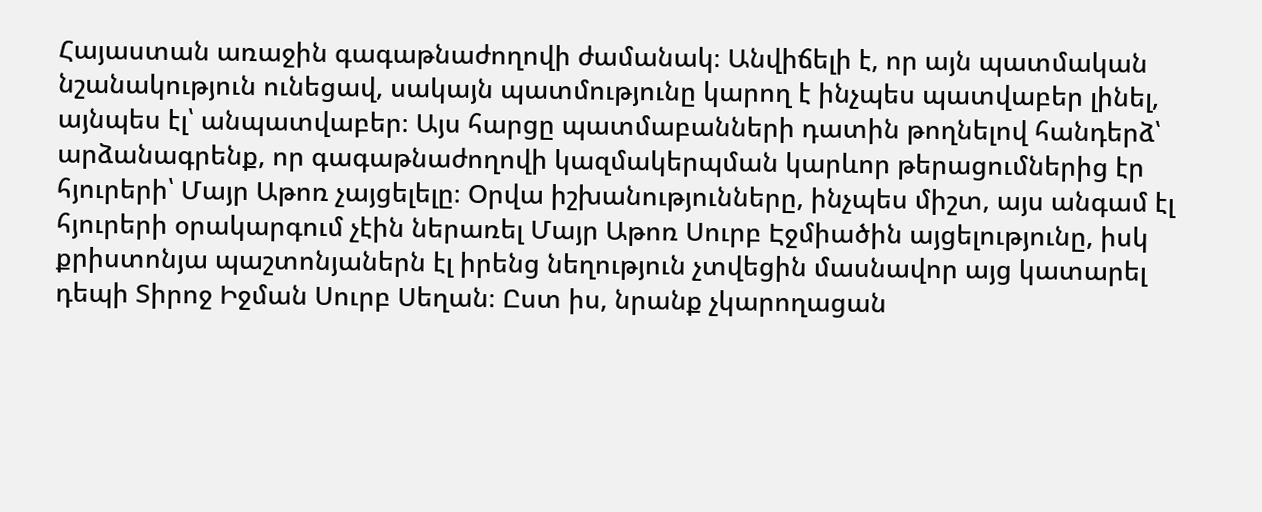Հայաստան առաջին գագաթնաժողովի ժամանակ։ Անվիճելի է, որ այն պատմական նշանակություն ունեցավ, սակայն պատմությունը կարող է ինչպես պատվաբեր լինել, այնպես էլ՝ անպատվաբեր։ Այս հարցը պատմաբանների դատին թողնելով հանդերձ՝ արձանագրենք, որ գագաթնաժողովի կազմակերպման կարևոր թերացումներից էր հյուրերի՝ Մայր Աթոռ չայցելելը։ Օրվա իշխանությունները, ինչպես միշտ, այս անգամ էլ հյուրերի օրակարգում չէին ներառել Մայր Աթոռ Սուրբ Էջմիածին այցելությունը, իսկ քրիստոնյա պաշտոնյաներն էլ իրենց նեղություն չտվեցին մասնավոր այց կատարել դեպի Տիրոջ Իջման Սուրբ Սեղան։ Ըստ իս, նրանք չկարողացան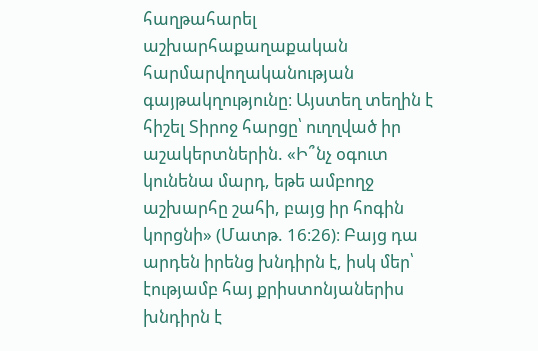հաղթահարել աշխարհաքաղաքական հարմարվողականության գայթակղությունը։ Այստեղ տեղին է հիշել Տիրոջ հարցը՝ ուղղված իր աշակերտներին. «Ի՞նչ օգուտ կունենա մարդ, եթե ամբողջ աշխարհը շահի, բայց իր հոգին կորցնի» (Մատթ. 16։26)։ Բայց դա արդեն իրենց խնդիրն է, իսկ մեր՝ էությամբ հայ քրիստոնյաներիս խնդիրն է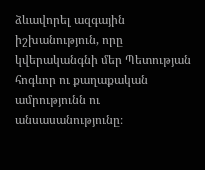ձևավորել ազգային իշխանություն, որը կվերականգնի մեր Պետության հոգևոր ու քաղաքական ամրությունն ու անսասանությունը։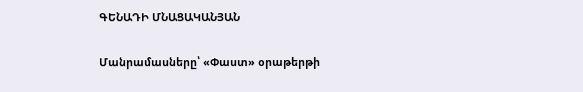ԳԵՆԱԴԻ ՄՆԱՑԱԿԱՆՅԱՆ

Մանրամասները՝ «Փաստ» օրաթերթի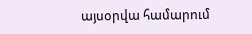այսօրվա համարում